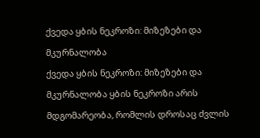ქვედა ყბის ნეკროზი: მიზეზები და მკურნალობა
ქვედა ყბის ნეკროზი: მიზეზები და მკურნალობა ყბის ნეკროზი არის მდგომარეობა, რომლის დროსაც ძვლის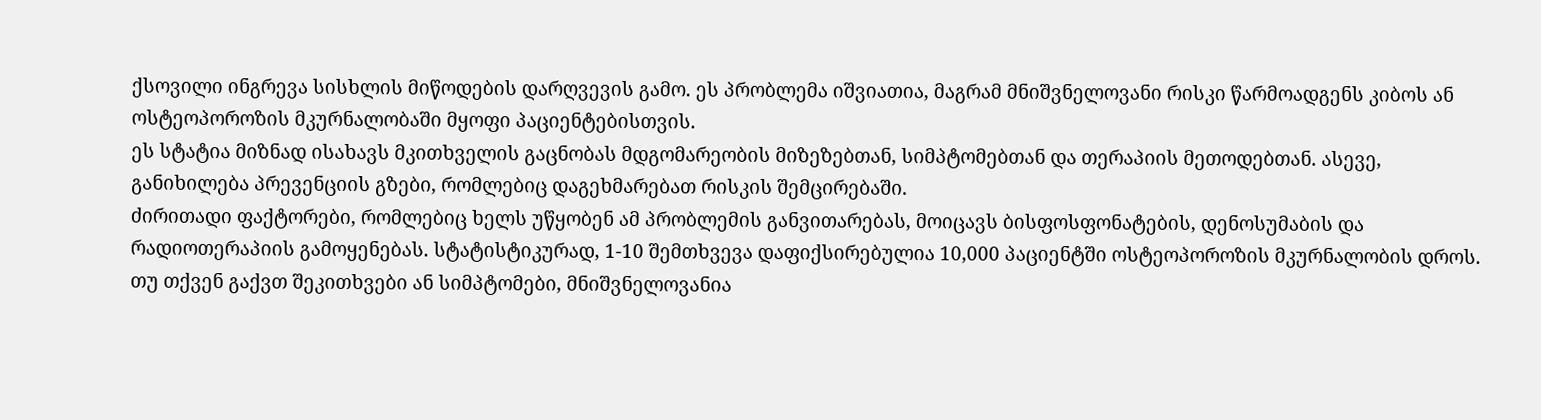ქსოვილი ინგრევა სისხლის მიწოდების დარღვევის გამო. ეს პრობლემა იშვიათია, მაგრამ მნიშვნელოვანი რისკი წარმოადგენს კიბოს ან ოსტეოპოროზის მკურნალობაში მყოფი პაციენტებისთვის.
ეს სტატია მიზნად ისახავს მკითხველის გაცნობას მდგომარეობის მიზეზებთან, სიმპტომებთან და თერაპიის მეთოდებთან. ასევე, განიხილება პრევენციის გზები, რომლებიც დაგეხმარებათ რისკის შემცირებაში.
ძირითადი ფაქტორები, რომლებიც ხელს უწყობენ ამ პრობლემის განვითარებას, მოიცავს ბისფოსფონატების, დენოსუმაბის და რადიოთერაპიის გამოყენებას. სტატისტიკურად, 1-10 შემთხვევა დაფიქსირებულია 10,000 პაციენტში ოსტეოპოროზის მკურნალობის დროს.
თუ თქვენ გაქვთ შეკითხვები ან სიმპტომები, მნიშვნელოვანია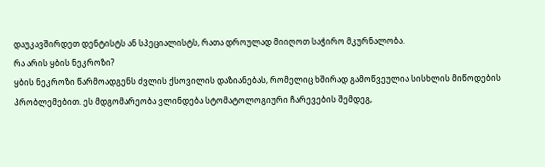დაუკავშირდეთ დენტისტს ან სპეციალისტს, რათა დროულად მიიღოთ საჭირო მკურნალობა.
რა არის ყბის ნეკროზი?
ყბის ნეკროზი წარმოადგენს ძვლის ქსოვილის დაზიანებას, რომელიც ხშირად გამოწვეულია სისხლის მიწოდების პრობლემებით. ეს მდგომარეობა ვლინდება სტომატოლოგიური ჩარევების შემდეგ,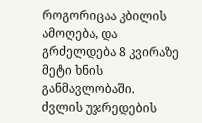როგორიცაა კბილის ამოღება, და გრძელდება 8 კვირაზე მეტი ხნის განმავლობაში.
ძვლის უჯრედების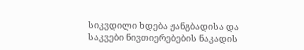სიკვდილი ხდება ჟანგბადისა და საკვები ნივთიერებების ნაკადის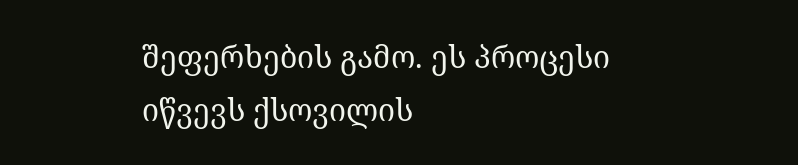შეფერხების გამო. ეს პროცესი იწვევს ქსოვილის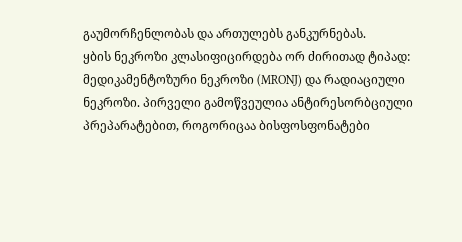გაუმორჩენლობას და ართულებს განკურნებას.
ყბის ნეკროზი კლასიფიცირდება ორ ძირითად ტიპად: მედიკამენტოზური ნეკროზი (MRONJ) და რადიაციული ნეკროზი. პირველი გამოწვეულია ანტირესორბციული პრეპარატებით, როგორიცაა ბისფოსფონატები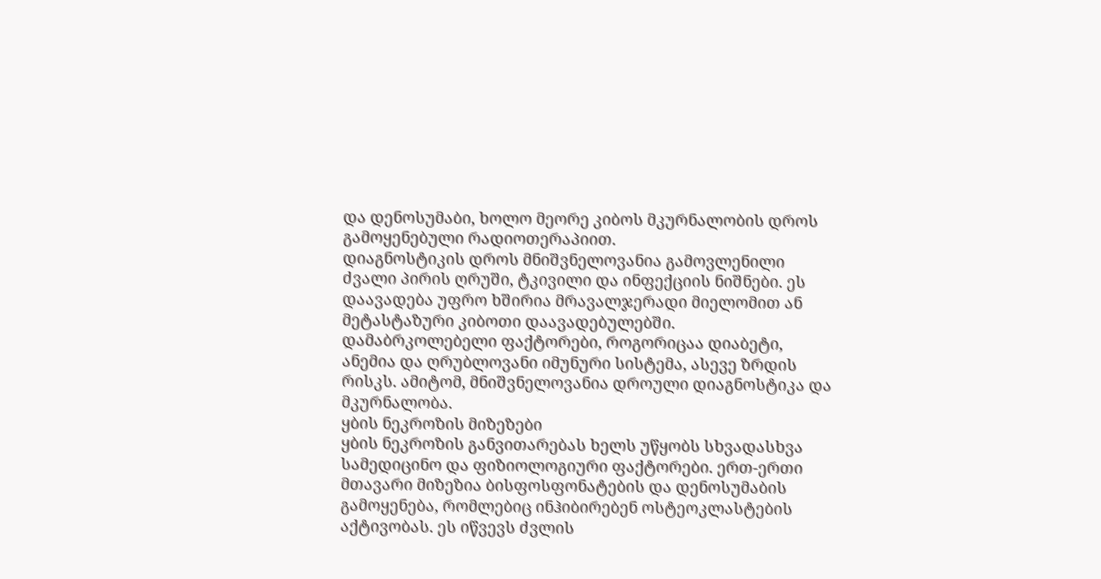და დენოსუმაბი, ხოლო მეორე კიბოს მკურნალობის დროს გამოყენებული რადიოთერაპიით.
დიაგნოსტიკის დროს მნიშვნელოვანია გამოვლენილი ძვალი პირის ღრუში, ტკივილი და ინფექციის ნიშნები. ეს დაავადება უფრო ხშირია მრავალჯერადი მიელომით ან მეტასტაზური კიბოთი დაავადებულებში.
დამაბრკოლებელი ფაქტორები, როგორიცაა დიაბეტი, ანემია და ღრუბლოვანი იმუნური სისტემა, ასევე ზრდის რისკს. ამიტომ, მნიშვნელოვანია დროული დიაგნოსტიკა და მკურნალობა.
ყბის ნეკროზის მიზეზები
ყბის ნეკროზის განვითარებას ხელს უწყობს სხვადასხვა სამედიცინო და ფიზიოლოგიური ფაქტორები. ერთ-ერთი მთავარი მიზეზია ბისფოსფონატების და დენოსუმაბის გამოყენება, რომლებიც ინჰიბირებენ ოსტეოკლასტების აქტივობას. ეს იწვევს ძვლის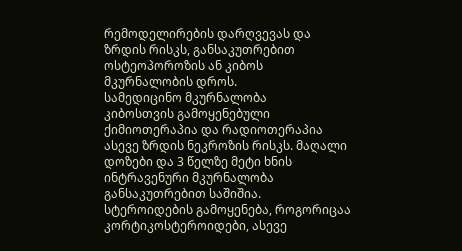რემოდელირების დარღვევას და ზრდის რისკს, განსაკუთრებით ოსტეოპოროზის ან კიბოს მკურნალობის დროს.
სამედიცინო მკურნალობა
კიბოსთვის გამოყენებული ქიმიოთერაპია და რადიოთერაპია ასევე ზრდის ნეკროზის რისკს. მაღალი დოზები და 3 წელზე მეტი ხნის ინტრავენური მკურნალობა განსაკუთრებით საშიშია. სტეროიდების გამოყენება, როგორიცაა კორტიკოსტეროიდები, ასევე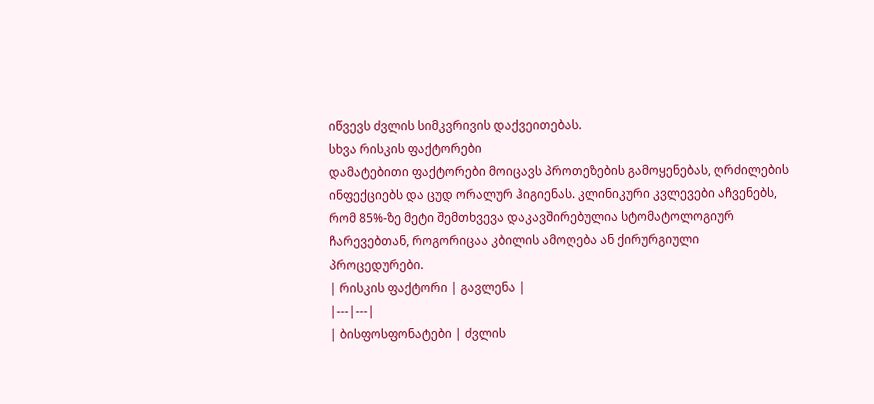იწვევს ძვლის სიმკვრივის დაქვეითებას.
სხვა რისკის ფაქტორები
დამატებითი ფაქტორები მოიცავს პროთეზების გამოყენებას, ღრძილების ინფექციებს და ცუდ ორალურ ჰიგიენას. კლინიკური კვლევები აჩვენებს, რომ 85%-ზე მეტი შემთხვევა დაკავშირებულია სტომატოლოგიურ ჩარევებთან, როგორიცაა კბილის ამოღება ან ქირურგიული პროცედურები.
| რისკის ფაქტორი | გავლენა |
|---|---|
| ბისფოსფონატები | ძვლის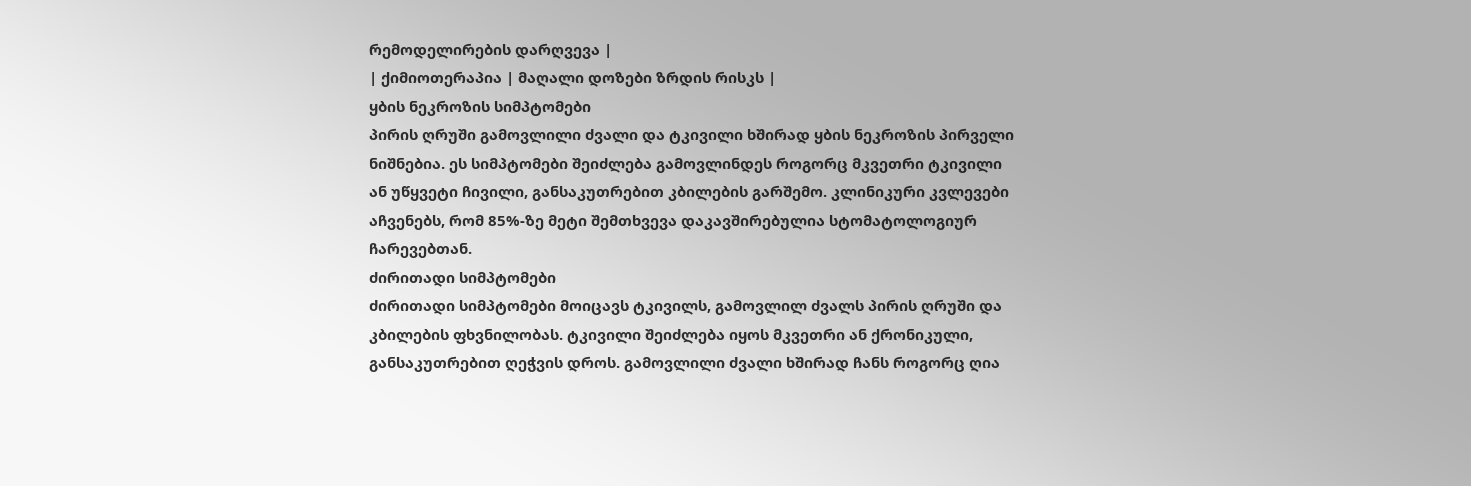რემოდელირების დარღვევა |
| ქიმიოთერაპია | მაღალი დოზები ზრდის რისკს |
ყბის ნეკროზის სიმპტომები
პირის ღრუში გამოვლილი ძვალი და ტკივილი ხშირად ყბის ნეკროზის პირველი ნიშნებია. ეს სიმპტომები შეიძლება გამოვლინდეს როგორც მკვეთრი ტკივილი ან უწყვეტი ჩივილი, განსაკუთრებით კბილების გარშემო. კლინიკური კვლევები აჩვენებს, რომ 85%-ზე მეტი შემთხვევა დაკავშირებულია სტომატოლოგიურ ჩარევებთან.
ძირითადი სიმპტომები
ძირითადი სიმპტომები მოიცავს ტკივილს, გამოვლილ ძვალს პირის ღრუში და კბილების ფხვნილობას. ტკივილი შეიძლება იყოს მკვეთრი ან ქრონიკული, განსაკუთრებით ღეჭვის დროს. გამოვლილი ძვალი ხშირად ჩანს როგორც ღია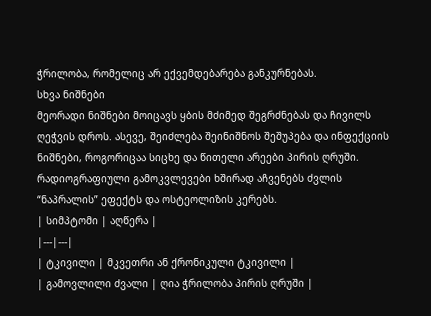ჭრილობა, რომელიც არ ექვემდებარება განკურნებას.
სხვა ნიშნები
მეორადი ნიშნები მოიცავს ყბის მძიმედ შეგრძნებას და ჩივილს ღეჭვის დროს. ასევე, შეიძლება შეინიშნოს შეშუპება და ინფექციის ნიშნები, როგორიცაა სიცხე და წითელი არეები პირის ღრუში. რადიოგრაფიული გამოკვლევები ხშირად აჩვენებს ძვლის “ნაპრალის” ეფექტს და ოსტეოლიზის კერებს.
| სიმპტომი | აღწერა |
|---|---|
| ტკივილი | მკვეთრი ან ქრონიკული ტკივილი |
| გამოვლილი ძვალი | ღია ჭრილობა პირის ღრუში |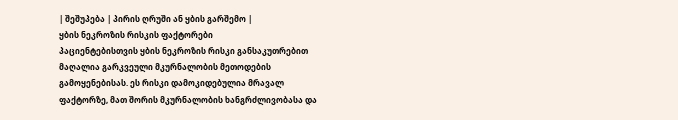| შეშუპება | პირის ღრუში ან ყბის გარშემო |
ყბის ნეკროზის რისკის ფაქტორები
პაციენტებისთვის ყბის ნეკროზის რისკი განსაკუთრებით მაღალია გარკვეული მკურნალობის მეთოდების გამოყენებისას. ეს რისკი დამოკიდებულია მრავალ ფაქტორზე, მათ შორის მკურნალობის ხანგრძლივობასა და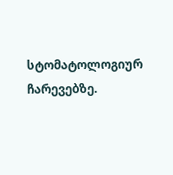სტომატოლოგიურ ჩარევებზე.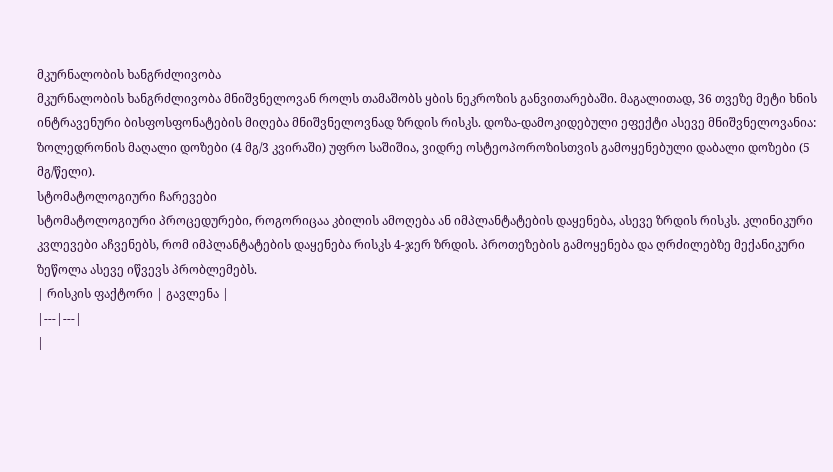მკურნალობის ხანგრძლივობა
მკურნალობის ხანგრძლივობა მნიშვნელოვან როლს თამაშობს ყბის ნეკროზის განვითარებაში. მაგალითად, 36 თვეზე მეტი ხნის ინტრავენური ბისფოსფონატების მიღება მნიშვნელოვნად ზრდის რისკს. დოზა-დამოკიდებული ეფექტი ასევე მნიშვნელოვანია: ზოლედრონის მაღალი დოზები (4 მგ/3 კვირაში) უფრო საშიშია, ვიდრე ოსტეოპოროზისთვის გამოყენებული დაბალი დოზები (5 მგ/წელი).
სტომატოლოგიური ჩარევები
სტომატოლოგიური პროცედურები, როგორიცაა კბილის ამოღება ან იმპლანტატების დაყენება, ასევე ზრდის რისკს. კლინიკური კვლევები აჩვენებს, რომ იმპლანტატების დაყენება რისკს 4-ჯერ ზრდის. პროთეზების გამოყენება და ღრძილებზე მექანიკური ზეწოლა ასევე იწვევს პრობლემებს.
| რისკის ფაქტორი | გავლენა |
|---|---|
|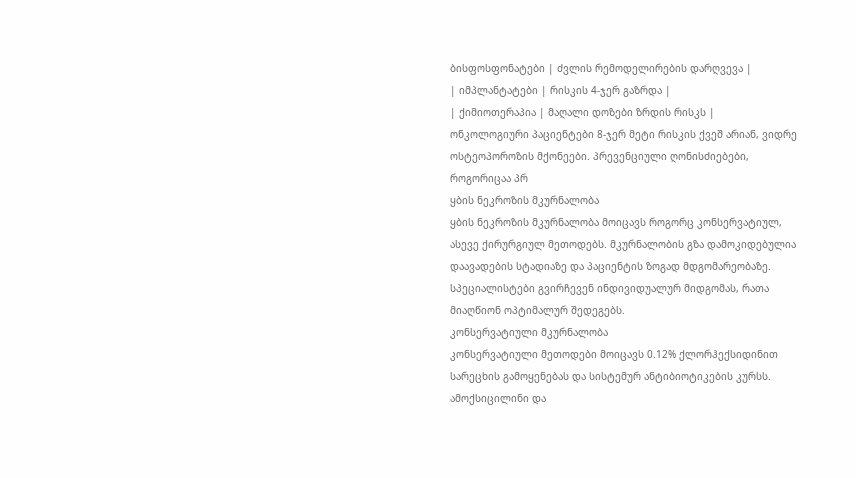ბისფოსფონატები | ძვლის რემოდელირების დარღვევა |
| იმპლანტატები | რისკის 4-ჯერ გაზრდა |
| ქიმიოთერაპია | მაღალი დოზები ზრდის რისკს |
ონკოლოგიური პაციენტები 8-ჯერ მეტი რისკის ქვეშ არიან, ვიდრე ოსტეოპოროზის მქონეები. პრევენციული ღონისძიებები, როგორიცაა პრ
ყბის ნეკროზის მკურნალობა
ყბის ნეკროზის მკურნალობა მოიცავს როგორც კონსერვატიულ, ასევე ქირურგიულ მეთოდებს. მკურნალობის გზა დამოკიდებულია დაავადების სტადიაზე და პაციენტის ზოგად მდგომარეობაზე. სპეციალისტები გვირჩევენ ინდივიდუალურ მიდგომას, რათა მიაღწიონ ოპტიმალურ შედეგებს.
კონსერვატიული მკურნალობა
კონსერვატიული მეთოდები მოიცავს 0.12% ქლორჰექსიდინით სარეცხის გამოყენებას და სისტემურ ანტიბიოტიკების კურსს. ამოქსიცილინი და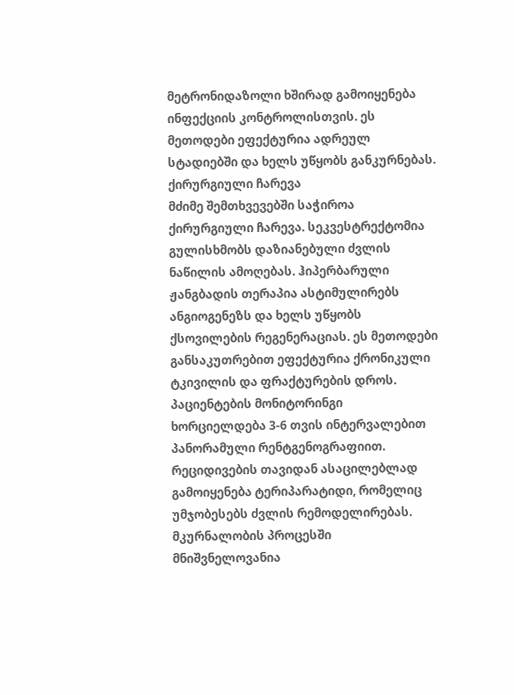მეტრონიდაზოლი ხშირად გამოიყენება ინფექციის კონტროლისთვის. ეს მეთოდები ეფექტურია ადრეულ სტადიებში და ხელს უწყობს განკურნებას.
ქირურგიული ჩარევა
მძიმე შემთხვევებში საჭიროა ქირურგიული ჩარევა. სეკვესტრექტომია გულისხმობს დაზიანებული ძვლის ნაწილის ამოღებას. ჰიპერბარული ჟანგბადის თერაპია ასტიმულირებს ანგიოგენეზს და ხელს უწყობს ქსოვილების რეგენერაციას. ეს მეთოდები განსაკუთრებით ეფექტურია ქრონიკული ტკივილის და ფრაქტურების დროს.
პაციენტების მონიტორინგი ხორციელდება 3-6 თვის ინტერვალებით პანორამული რენტგენოგრაფიით. რეციდივების თავიდან ასაცილებლად გამოიყენება ტერიპარატიდი, რომელიც უმჯობესებს ძვლის რემოდელირებას. მკურნალობის პროცესში მნიშვნელოვანია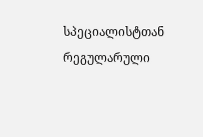სპეციალისტთან რეგულარული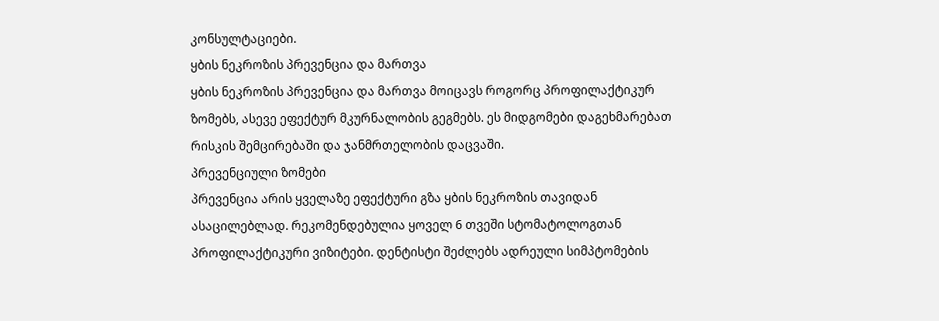კონსულტაციები.
ყბის ნეკროზის პრევენცია და მართვა
ყბის ნეკროზის პრევენცია და მართვა მოიცავს როგორც პროფილაქტიკურ ზომებს, ასევე ეფექტურ მკურნალობის გეგმებს. ეს მიდგომები დაგეხმარებათ რისკის შემცირებაში და ჯანმრთელობის დაცვაში.
პრევენციული ზომები
პრევენცია არის ყველაზე ეფექტური გზა ყბის ნეკროზის თავიდან ასაცილებლად. რეკომენდებულია ყოველ 6 თვეში სტომატოლოგთან პროფილაქტიკური ვიზიტები. დენტისტი შეძლებს ადრეული სიმპტომების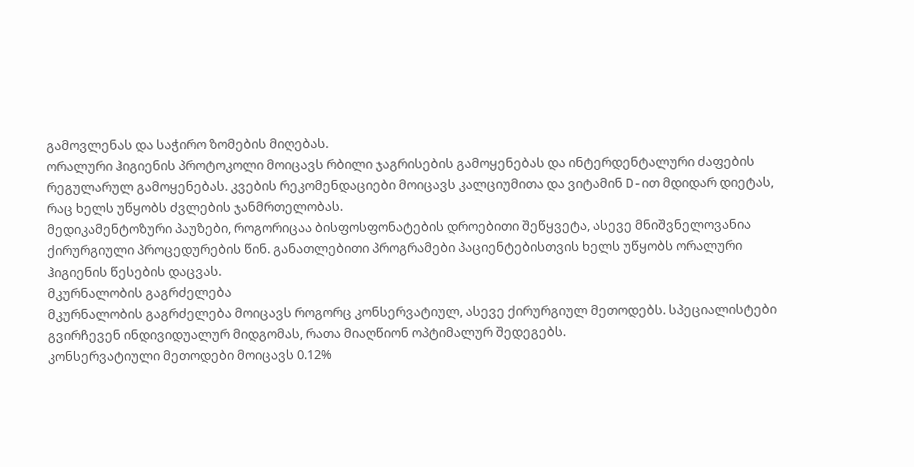გამოვლენას და საჭირო ზომების მიღებას.
ორალური ჰიგიენის პროტოკოლი მოიცავს რბილი ჯაგრისების გამოყენებას და ინტერდენტალური ძაფების რეგულარულ გამოყენებას. კვების რეკომენდაციები მოიცავს კალციუმითა და ვიტამინ D-ით მდიდარ დიეტას, რაც ხელს უწყობს ძვლების ჯანმრთელობას.
მედიკამენტოზური პაუზები, როგორიცაა ბისფოსფონატების დროებითი შეწყვეტა, ასევე მნიშვნელოვანია ქირურგიული პროცედურების წინ. განათლებითი პროგრამები პაციენტებისთვის ხელს უწყობს ორალური ჰიგიენის წესების დაცვას.
მკურნალობის გაგრძელება
მკურნალობის გაგრძელება მოიცავს როგორც კონსერვატიულ, ასევე ქირურგიულ მეთოდებს. სპეციალისტები გვირჩევენ ინდივიდუალურ მიდგომას, რათა მიაღწიონ ოპტიმალურ შედეგებს.
კონსერვატიული მეთოდები მოიცავს 0.12%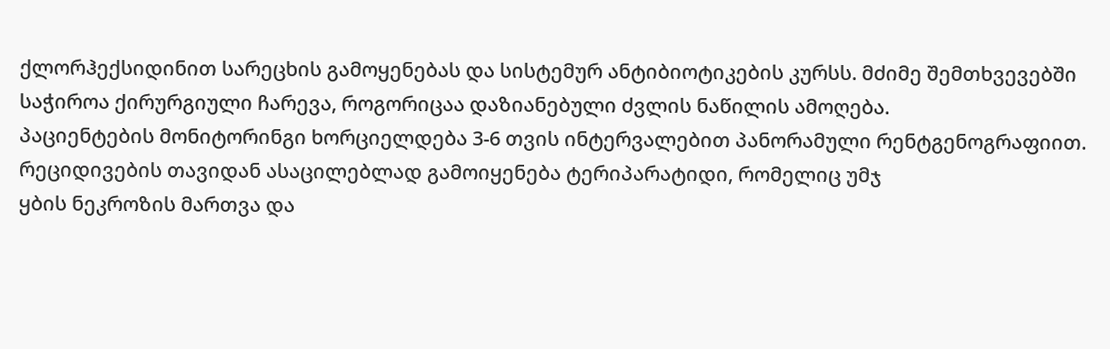ქლორჰექსიდინით სარეცხის გამოყენებას და სისტემურ ანტიბიოტიკების კურსს. მძიმე შემთხვევებში საჭიროა ქირურგიული ჩარევა, როგორიცაა დაზიანებული ძვლის ნაწილის ამოღება.
პაციენტების მონიტორინგი ხორციელდება 3-6 თვის ინტერვალებით პანორამული რენტგენოგრაფიით. რეციდივების თავიდან ასაცილებლად გამოიყენება ტერიპარატიდი, რომელიც უმჯ
ყბის ნეკროზის მართვა და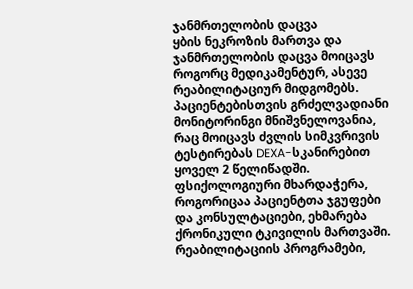ჯანმრთელობის დაცვა
ყბის ნეკროზის მართვა და ჯანმრთელობის დაცვა მოიცავს როგორც მედიკამენტურ, ასევე რეაბილიტაციურ მიდგომებს. პაციენტებისთვის გრძელვადიანი მონიტორინგი მნიშვნელოვანია, რაც მოიცავს ძვლის სიმკვრივის ტესტირებას DEXA-სკანირებით ყოველ 2 წელიწადში.
ფსიქოლოგიური მხარდაჭერა, როგორიცაა პაციენტთა ჯგუფები და კონსულტაციები, ეხმარება ქრონიკული ტკივილის მართვაში. რეაბილიტაციის პროგრამები,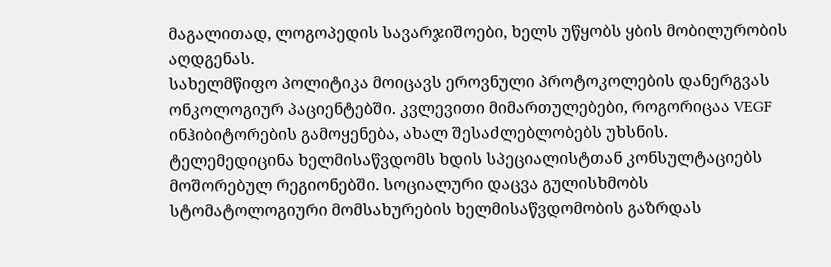მაგალითად, ლოგოპედის სავარჯიშოები, ხელს უწყობს ყბის მობილურობის აღდგენას.
სახელმწიფო პოლიტიკა მოიცავს ეროვნული პროტოკოლების დანერგვას ონკოლოგიურ პაციენტებში. კვლევითი მიმართულებები, როგორიცაა VEGF ინჰიბიტორების გამოყენება, ახალ შესაძლებლობებს უხსნის.
ტელემედიცინა ხელმისაწვდომს ხდის სპეციალისტთან კონსულტაციებს მოშორებულ რეგიონებში. სოციალური დაცვა გულისხმობს სტომატოლოგიური მომსახურების ხელმისაწვდომობის გაზრდას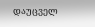დაუცველ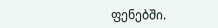ფენებში.